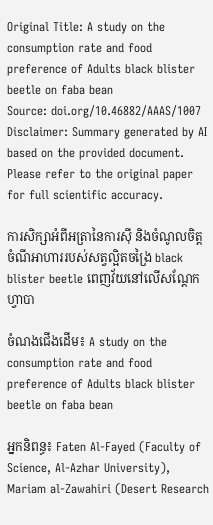Original Title: A study on the consumption rate and food preference of Adults black blister beetle on faba bean
Source: doi.org/10.46882/AAAS/1007
Disclaimer: Summary generated by AI based on the provided document. Please refer to the original paper for full scientific accuracy.

ការសិក្សាអំពីអត្រានៃការស៊ី និងចំណូលចិត្តចំណីអាហាររបស់សត្វល្អិតចង្រៃ black blister beetle ពេញវ័យនៅលើសណ្តែកហ្វាបា

ចំណងជើងដើម៖ A study on the consumption rate and food preference of Adults black blister beetle on faba bean

អ្នកនិពន្ធ៖ Faten Al-Fayed (Faculty of Science, Al-Azhar University), Mariam al-Zawahiri (Desert Research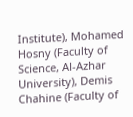Institute), Mohamed Hosny (Faculty of Science, Al-Azhar University), Demis Chahine (Faculty of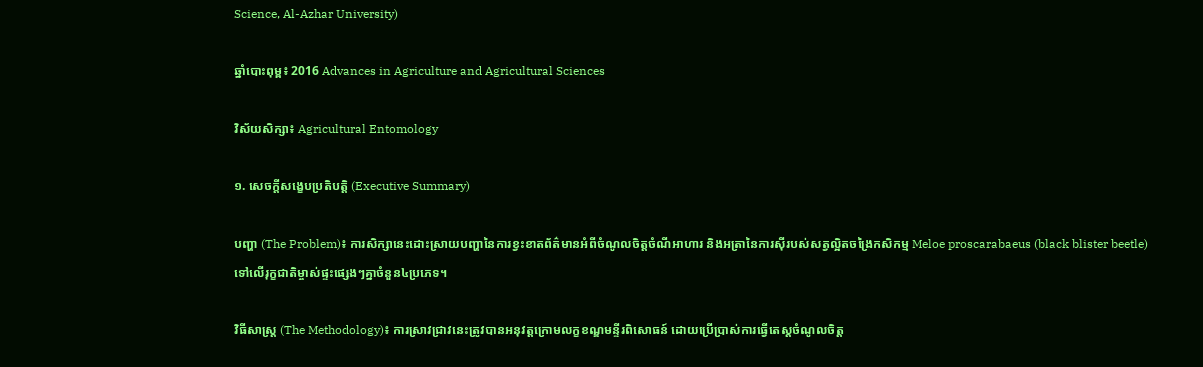Science, Al-Azhar University)

ឆ្នាំបោះពុម្ព៖ 2016 Advances in Agriculture and Agricultural Sciences

វិស័យសិក្សា៖ Agricultural Entomology

១. សេចក្តីសង្ខេបប្រតិបត្តិ (Executive Summary)

បញ្ហា (The Problem)៖ ការសិក្សានេះដោះស្រាយបញ្ហានៃការខ្វះខាតព័ត៌មានអំពីចំណូលចិត្តចំណីអាហារ និងអត្រានៃការស៊ីរបស់សត្វល្អិតចង្រៃកសិកម្ម Meloe proscarabaeus (black blister beetle) ទៅលើរុក្ខជាតិម្ចាស់ផ្ទះផ្សេងៗគ្នាចំនួន៤ប្រភេទ។

វិធីសាស្ត្រ (The Methodology)៖ ការស្រាវជ្រាវនេះត្រូវបានអនុវត្តក្រោមលក្ខខណ្ឌមន្ទីរពិសោធន៍ ដោយប្រើប្រាស់ការធ្វើតេស្តចំណូលចិត្ត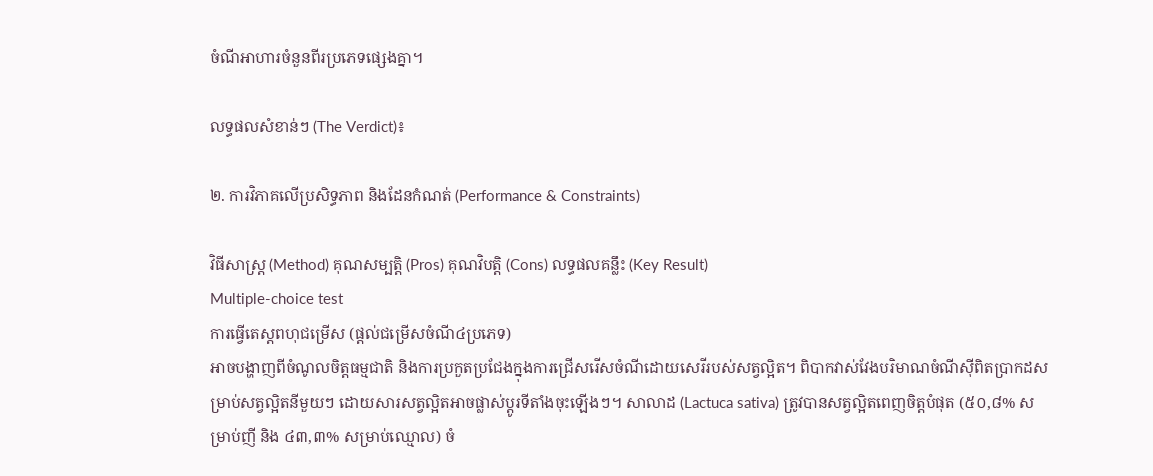ចំណីអាហារចំនួនពីរប្រភេទផ្សេងគ្នា។

លទ្ធផលសំខាន់ៗ (The Verdict)៖

២. ការវិភាគលើប្រសិទ្ធភាព និងដែនកំណត់ (Performance & Constraints)

វិធីសាស្ត្រ (Method) គុណសម្បត្តិ (Pros) គុណវិបត្តិ (Cons) លទ្ធផលគន្លឹះ (Key Result)
Multiple-choice test
ការធ្វើតេស្តពហុជម្រើស (ផ្តល់ជម្រើសចំណី៤ប្រភេទ)
អាចបង្ហាញពីចំណូលចិត្តធម្មជាតិ និងការប្រកួតប្រជែងក្នុងការជ្រើសរើសចំណីដោយសេរីរបស់សត្វល្អិត។ ពិបាកវាស់វែងបរិមាណចំណីស៊ីពិតប្រាកដសម្រាប់សត្វល្អិតនីមួយៗ ដោយសារសត្វល្អិតអាចផ្លាស់ប្តូរទីតាំងចុះឡើងៗ។ សាលាដ (Lactuca sativa) ត្រូវបានសត្វល្អិតពេញចិត្តបំផុត (៥០,៨% សម្រាប់ញី និង ៤៣,៣% សម្រាប់ឈ្មោល) ចំ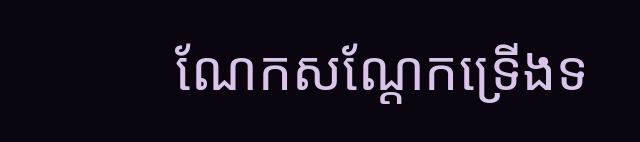ណែកសណ្តែកទ្រើងទ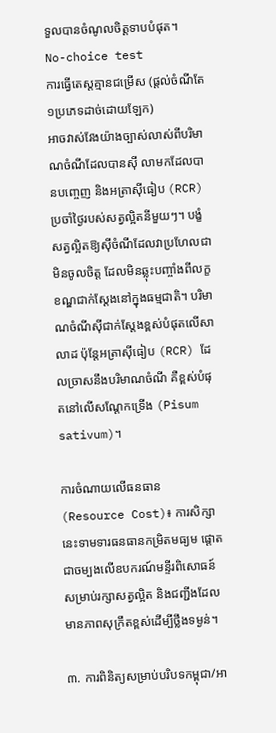ទួលបានចំណូលចិត្តទាបបំផុត។
No-choice test
ការធ្វើតេស្តគ្មានជម្រើស (ផ្តល់ចំណីតែ១ប្រភេទដាច់ដោយឡែក)
អាចវាស់វែងយ៉ាងច្បាស់លាស់ពីបរិមាណចំណីដែលបានស៊ី លាមកដែលបានបញ្ចេញ និងអត្រាស៊ីធៀប (RCR) ប្រចាំថ្ងៃរបស់សត្វល្អិតនីមួយៗ។ បង្ខំសត្វល្អិតឱ្យស៊ីចំណីដែលវាប្រហែលជាមិនចូលចិត្ត ដែលមិនឆ្លុះបញ្ចាំងពីលក្ខខណ្ឌជាក់ស្តែងនៅក្នុងធម្មជាតិ។ បរិមាណចំណីស៊ីជាក់ស្តែងខ្ពស់បំផុតលើសាលាដ ប៉ុន្តែអត្រាស៊ីធៀប (RCR) ដែលច្រាសនឹងបរិមាណចំណី គឺខ្ពស់បំផុតនៅលើសណ្តែកទ្រើង (Pisum sativum)។

ការចំណាយលើធនធាន (Resource Cost)៖ ការសិក្សានេះទាមទារធនធានកម្រិតមធ្យម ផ្តោតជាចម្បងលើឧបករណ៍មន្ទីរពិសោធន៍សម្រាប់រក្សាសត្វល្អិត និងជញ្ជីងដែលមានភាពសុក្រឹតខ្ពស់ដើម្បីថ្លឹងទម្ងន់។

៣. ការពិនិត្យសម្រាប់បរិបទកម្ពុជា/អា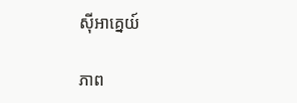ស៊ីអាគ្នេយ៍

ភាព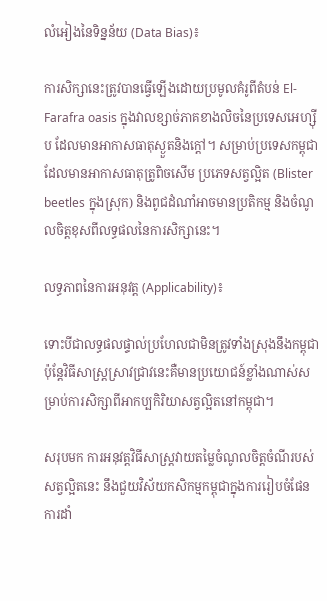លំអៀងនៃទិន្នន័យ (Data Bias)៖

ការសិក្សានេះត្រូវបានធ្វើឡើងដោយប្រមូលគំរូពីតំបន់ El-Farafra oasis ក្នុងវាលខ្សាច់ភាគខាងលិចនៃប្រទេសអេហ្ស៊ីប ដែលមានអាកាសធាតុស្ងួតនិងក្តៅ។ សម្រាប់ប្រទេសកម្ពុជា ដែលមានអាកាសធាតុត្រូពិចសើម ប្រភេទសត្វល្អិត (Blister beetles ក្នុងស្រុក) និងពូជដំណាំអាចមានប្រតិកម្ម និងចំណូលចិត្តខុសពីលទ្ធផលនៃការសិក្សានេះ។

លទ្ធភាពនៃការអនុវត្ត (Applicability)៖

ទោះបីជាលទ្ធផលផ្ទាល់ប្រហែលជាមិនត្រូវទាំងស្រុងនឹងកម្ពុជា ប៉ុន្តែវិធីសាស្ត្រស្រាវជ្រាវនេះគឺមានប្រយោជន៍ខ្លាំងណាស់សម្រាប់ការសិក្សាពីអាកប្បកិរិយាសត្វល្អិតនៅកម្ពុជា។

សរុបមក ការអនុវត្តវិធីសាស្ត្រវាយតម្លៃចំណូលចិត្តចំណីរបស់សត្វល្អិតនេះ នឹងជួយវិស័យកសិកម្មកម្ពុជាក្នុងការរៀបចំផែនការដាំ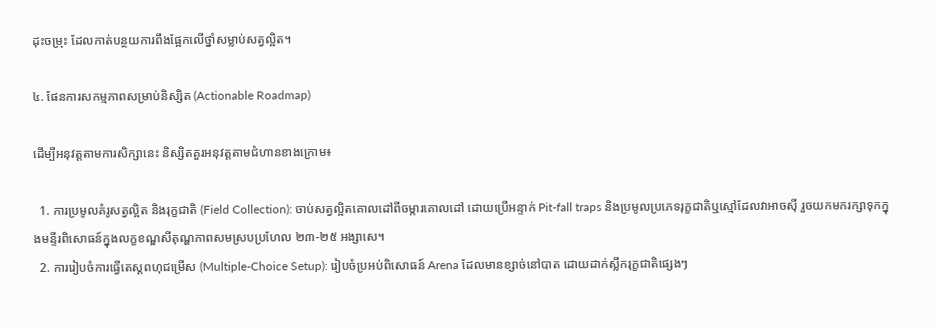ដុះចម្រុះ ដែលកាត់បន្ថយការពឹងផ្អែកលើថ្នាំសម្លាប់សត្វល្អិត។

៤. ផែនការសកម្មភាពសម្រាប់និស្សិត (Actionable Roadmap)

ដើម្បីអនុវត្តតាមការសិក្សានេះ និស្សិតគួរអនុវត្តតាមជំហានខាងក្រោម៖

  1. ការប្រមូលគំរូសត្វល្អិត និងរុក្ខជាតិ (Field Collection): ចាប់សត្វល្អិតគោលដៅពីចម្ការគោលដៅ ដោយប្រើអន្ទាក់ Pit-fall traps និងប្រមូលប្រភេទរុក្ខជាតិឬស្មៅដែលវាអាចស៊ី រួចយកមករក្សាទុកក្នុងមន្ទីរពិសោធន៍ក្នុងលក្ខខណ្ឌសីតុណ្ហភាពសមស្របប្រហែល ២៣-២៥ អង្សាសេ។
  2. ការរៀបចំការធ្វើតេស្តពហុជម្រើស (Multiple-Choice Setup): រៀបចំប្រអប់ពិសោធន៍ Arena ដែលមានខ្សាច់នៅបាត ដោយដាក់ស្លឹករុក្ខជាតិផ្សេងៗ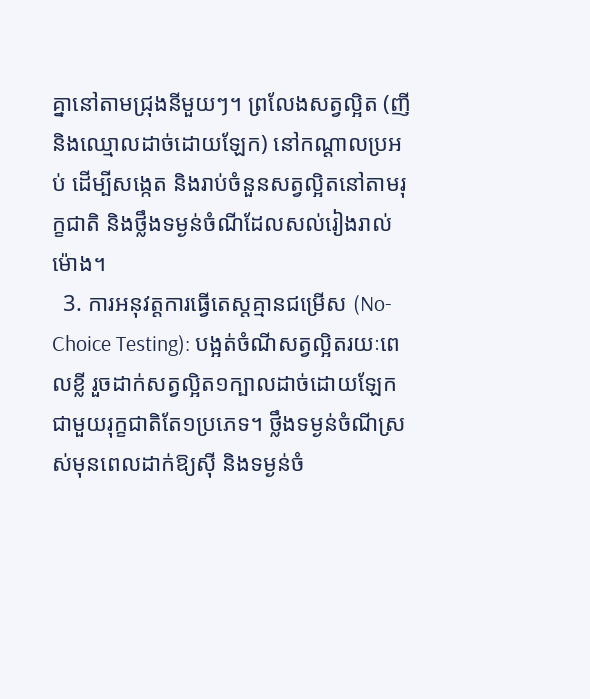គ្នានៅតាមជ្រុងនីមួយៗ។ ព្រលែងសត្វល្អិត (ញីនិងឈ្មោលដាច់ដោយឡែក) នៅកណ្តាលប្រអប់ ដើម្បីសង្កេត និងរាប់ចំនួនសត្វល្អិតនៅតាមរុក្ខជាតិ និងថ្លឹងទម្ងន់ចំណីដែលសល់រៀងរាល់ម៉ោង។
  3. ការអនុវត្តការធ្វើតេស្តគ្មានជម្រើស (No-Choice Testing): បង្អត់ចំណីសត្វល្អិតរយៈពេលខ្លី រួចដាក់សត្វល្អិត១ក្បាលដាច់ដោយឡែកជាមួយរុក្ខជាតិតែ១ប្រភេទ។ ថ្លឹងទម្ងន់ចំណីស្រស់មុនពេលដាក់ឱ្យស៊ី និងទម្ងន់ចំ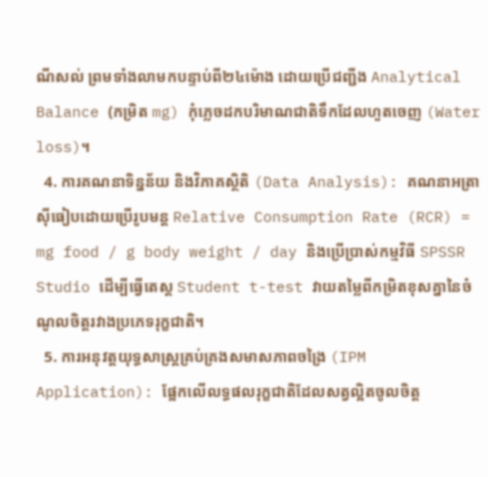ណីសល់ ព្រមទាំងលាមកបន្ទាប់ពី២៤ម៉ោង ដោយប្រើជញ្ជីង Analytical Balance (កម្រិត mg) កុំភ្លេចដកបរិមាណជាតិទឹកដែលហួតចេញ (Water loss)។
  4. ការគណនាទិន្នន័យ និងវិភាគស្ថិតិ (Data Analysis): គណនាអត្រាស៊ីធៀបដោយប្រើរូបមន្ត Relative Consumption Rate (RCR) = mg food / g body weight / day និងប្រើប្រាស់កម្មវិធី SPSSR Studio ដើម្បីធ្វើតេស្ត Student t-test វាយតម្លៃពីកម្រិតខុសគ្នានៃចំណូលចិត្តរវាងប្រភេទរុក្ខជាតិ។
  5. ការអនុវត្តយុទ្ធសាស្ត្រគ្រប់គ្រងសមាសភាពចង្រៃ (IPM Application): ផ្អែកលើលទ្ធផលរុក្ខជាតិដែលសត្វល្អិតចូលចិត្ត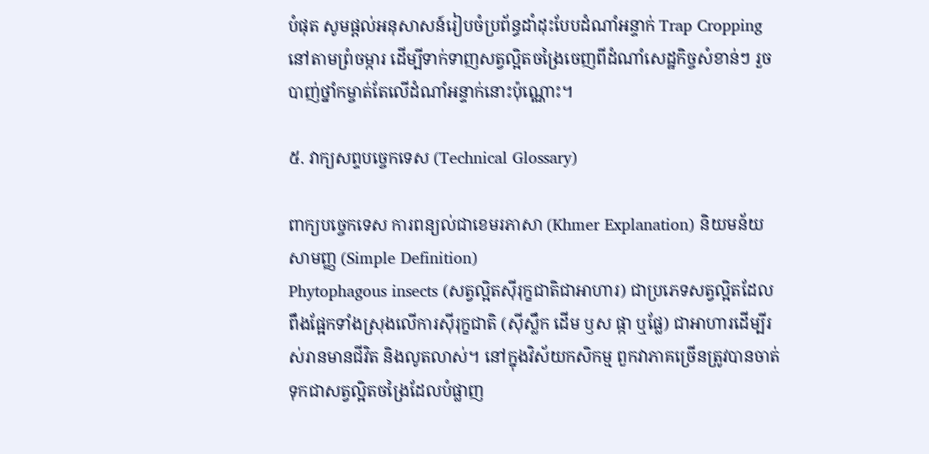បំផុត សូមផ្តល់អនុសាសន៍រៀបចំប្រព័ន្ធដាំដុះបែបដំណាំអន្ទាក់ Trap Cropping នៅតាមព្រំចម្ការ ដើម្បីទាក់ទាញសត្វល្អិតចង្រៃចេញពីដំណាំសេដ្ឋកិច្ចសំខាន់ៗ រួចបាញ់ថ្នាំកម្ចាត់តែលើដំណាំអន្ទាក់នោះប៉ុណ្ណោះ។

៥. វាក្យសព្ទបច្ចេកទេស (Technical Glossary)

ពាក្យបច្ចេកទេស ការពន្យល់ជាខេមរភាសា (Khmer Explanation) និយមន័យសាមញ្ញ (Simple Definition)
Phytophagous insects (សត្វល្អិតស៊ីរុក្ខជាតិជាអាហារ) ជាប្រភេទសត្វល្អិតដែលពឹងផ្អែកទាំងស្រុងលើការស៊ីរុក្ខជាតិ (ស៊ីស្លឹក ដើម ឫស ផ្កា ឬផ្លែ) ជាអាហារដើម្បីរស់រានមានជីវិត និងលូតលាស់។ នៅក្នុងវិស័យកសិកម្ម ពួកវាភាគច្រើនត្រូវបានចាត់ទុកជាសត្វល្អិតចង្រៃដែលបំផ្លាញ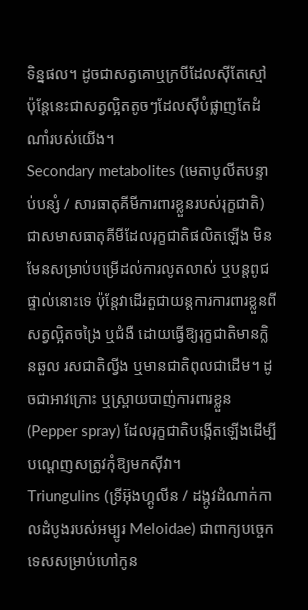ទិន្នផល។ ដូចជាសត្វគោឬក្របីដែលស៊ីតែស្មៅ ប៉ុន្តែនេះជាសត្វល្អិតតូចៗដែលស៊ីបំផ្លាញតែដំណាំរបស់យើង។
Secondary metabolites (មេតាបូលីតបន្ទាប់បន្សំ / សារធាតុគីមីការពារខ្លួនរបស់រុក្ខជាតិ) ជាសមាសធាតុគីមីដែលរុក្ខជាតិផលិតឡើង មិនមែនសម្រាប់បម្រើដល់ការលូតលាស់ ឬបន្តពូជផ្ទាល់នោះទេ ប៉ុន្តែវាដើរតួជាយន្តការការពារខ្លួនពីសត្វល្អិតចង្រៃ ឬជំងឺ ដោយធ្វើឱ្យរុក្ខជាតិមានក្លិនឆួល រសជាតិល្វីង ឬមានជាតិពុលជាដើម។ ដូចជាអាវក្រោះ ឬស្ព្រាយបាញ់ការពារខ្លួន (Pepper spray) ដែលរុក្ខជាតិបង្កើតឡើងដើម្បីបណ្តេញសត្រូវកុំឱ្យមកស៊ីវា។
Triungulins (ទ្រីអ៊ុងហ្គូលីន / ដង្កូវដំណាក់កាលដំបូងរបស់អម្បូរ Meloidae) ជាពាក្យបច្ចេកទេសសម្រាប់ហៅកូន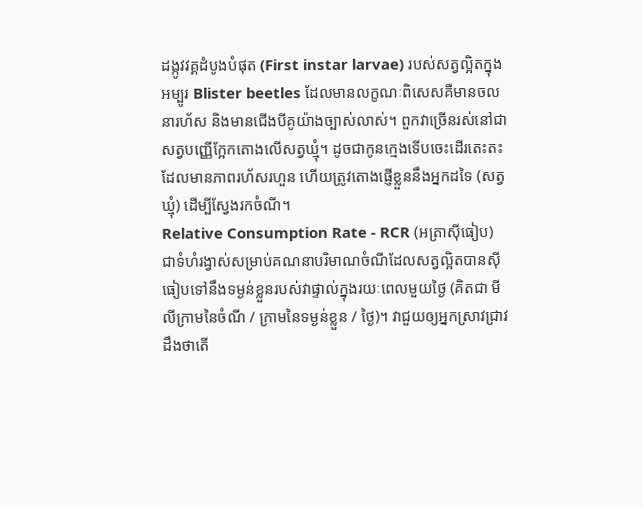ដង្កូវវគ្គដំបូងបំផុត (First instar larvae) របស់សត្វល្អិតក្នុងអម្បូរ Blister beetles ដែលមានលក្ខណៈពិសេសគឺមានចលនារហ័ស និងមានជើងបីគូយ៉ាងច្បាស់លាស់។ ពួកវាច្រើនរស់នៅជាសត្វបញ្ញើក្អែកតោងលើសត្វឃ្មុំ។ ដូចជាកូនក្មេងទើបចេះដើរតេះតះ ដែលមានភាពរហ័សរហួន ហើយត្រូវតោងផ្ញើខ្លួននឹងអ្នកដទៃ (សត្វឃ្មុំ) ដើម្បីស្វែងរកចំណី។
Relative Consumption Rate - RCR (អត្រាស៊ីធៀប) ជាទំហំរង្វាស់សម្រាប់គណនាបរិមាណចំណីដែលសត្វល្អិតបានស៊ី ធៀបទៅនឹងទម្ងន់ខ្លួនរបស់វាផ្ទាល់ក្នុងរយៈពេលមួយថ្ងៃ (គិតជា មីលីក្រាមនៃចំណី / ក្រាមនៃទម្ងន់ខ្លួន / ថ្ងៃ)។ វាជួយឲ្យអ្នកស្រាវជ្រាវដឹងថាតើ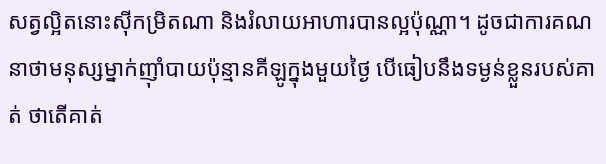សត្វល្អិតនោះស៊ីកម្រិតណា និងរំលាយអាហារបានល្អប៉ុណ្ណា។ ដូចជាការគណនាថាមនុស្សម្នាក់ញ៉ាំបាយប៉ុន្មានគីឡូក្នុងមួយថ្ងៃ បើធៀបនឹងទម្ងន់ខ្លួនរបស់គាត់ ថាតើគាត់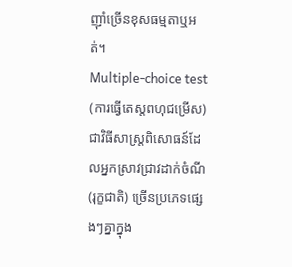ញ៉ាំច្រើនខុសធម្មតាឬអត់។
Multiple-choice test (ការធ្វើតេស្តពហុជម្រើស) ជាវិធីសាស្ត្រពិសោធន៍ដែលអ្នកស្រាវជ្រាវដាក់ចំណី (រុក្ខជាតិ) ច្រើនប្រភេទផ្សេងៗគ្នាក្នុង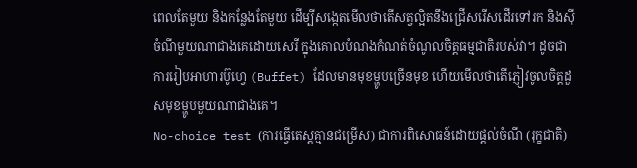ពេលតែមួយ និងកន្លែងតែមួយ ដើម្បីសង្កេតមើលថាតើសត្វល្អិតនឹងជ្រើសរើសដើរទៅរក និងស៊ីចំណីមួយណាជាងគេដោយសេរី ក្នុងគោលបំណងកំណត់ចំណូលចិត្តធម្មជាតិរបស់វា។ ដូចជាការរៀបអាហារប៊ូហ្វេ (Buffet) ដែលមានមុខម្ហូបច្រើនមុខ ហើយមើលថាតើភ្ញៀវចូលចិត្តដួសមុខម្ហូបមួយណាជាងគេ។
No-choice test (ការធ្វើតេស្តគ្មានជម្រើស) ជាការពិសោធន៍ដោយផ្តល់ចំណី (រុក្ខជាតិ)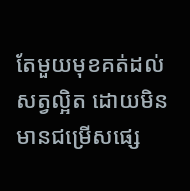តែមួយមុខគត់ដល់សត្វល្អិត ដោយមិនមានជម្រើសផ្សេ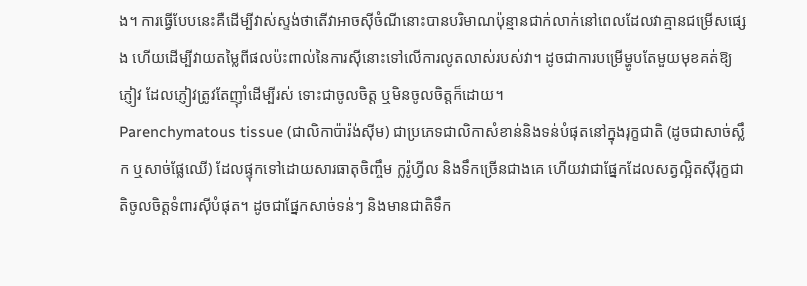ង។ ការធ្វើបែបនេះគឺដើម្បីវាស់ស្ទង់ថាតើវាអាចស៊ីចំណីនោះបានបរិមាណប៉ុន្មានជាក់លាក់នៅពេលដែលវាគ្មានជម្រើសផ្សេង ហើយដើម្បីវាយតម្លៃពីផលប៉ះពាល់នៃការស៊ីនោះទៅលើការលូតលាស់របស់វា។ ដូចជាការបម្រើម្ហូបតែមួយមុខគត់ឱ្យភ្ញៀវ ដែលភ្ញៀវត្រូវតែញ៉ាំដើម្បីរស់ ទោះជាចូលចិត្ត ឬមិនចូលចិត្តក៏ដោយ។
Parenchymatous tissue (ជាលិកាប៉ារ៉ង់ស៊ីម) ជាប្រភេទជាលិកាសំខាន់និងទន់បំផុតនៅក្នុងរុក្ខជាតិ (ដូចជាសាច់ស្លឹក ឬសាច់ផ្លែឈើ) ដែលផ្ទុកទៅដោយសារធាតុចិញ្ចឹម ក្លរ៉ូហ្វីល និងទឹកច្រើនជាងគេ ហើយវាជាផ្នែកដែលសត្វល្អិតស៊ីរុក្ខជាតិចូលចិត្តទំពារស៊ីបំផុត។ ដូចជាផ្នែកសាច់ទន់ៗ និងមានជាតិទឹក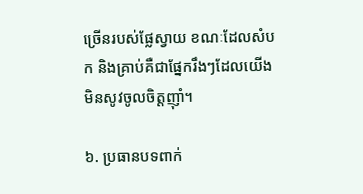ច្រើនរបស់ផ្លែស្វាយ ខណៈដែលសំបក និងគ្រាប់គឺជាផ្នែករឹងៗដែលយើងមិនសូវចូលចិត្តញ៉ាំ។

៦. ប្រធានបទពាក់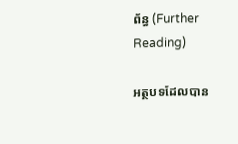ព័ន្ធ (Further Reading)

អត្ថបទដែលបាន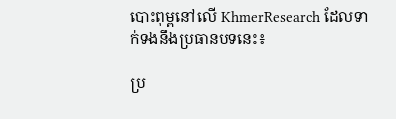បោះពុម្ពនៅលើ KhmerResearch ដែលទាក់ទងនឹងប្រធានបទនេះ៖

ប្រ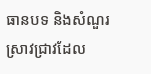ធានបទ និងសំណួរស្រាវជ្រាវដែល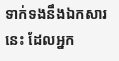ទាក់ទងនឹងឯកសារនេះ ដែលអ្នក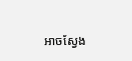អាចស្វែង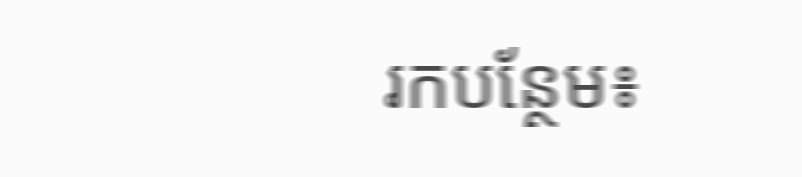រកបន្ថែម៖